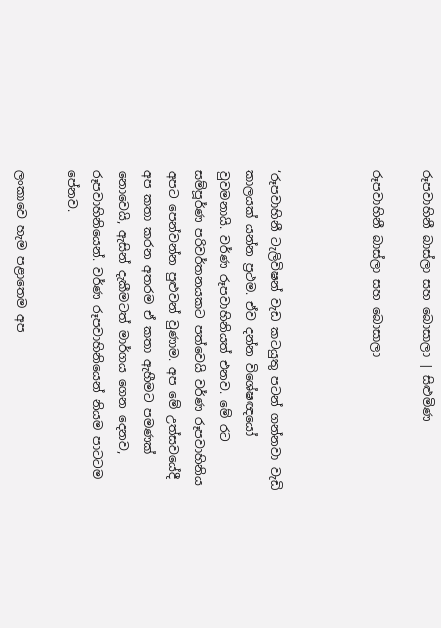රූපවාහිනී බාස්ලා සහ බොසාලා | සිළුමිණ

රූපවාහිනී බාස්ලා සහ බොසාලා



‘රූපවාහිනී ටැලිවිෂන් වැඩ කටයුතු පටන් ගන්නවා වැඩි කාලයක් යන්න ප්‍රථම. ඒව දන්න විශේෂඥයෝ වුවමනායි. වර්ණ රූපවාහිනියත් එනව. මේ රට සම්පූර්ණ පරිවර්තනයකට පත්වෙයි වර්ණ රූපවාහිනිය අපට පෙන්වන්න පුළුවන් වුණාම. අප මේ උත්සවයේදී අප කතා කරන අතරම ඒ කතා ඇහීමට පමණක් නොවෙයි, ඇසින් දැකීමටත් මාර්ගය ගෙන දෙනව, රූපවාහිනියෙන්. වර්ණ රූපවාහිනියෙන් නියම පාටටම පේනව.

ලංකාවෙ හැම පළාතෙම අප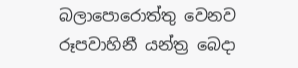බලාපොරොත්තු වෙනව රූපවාහිනී යන්ත්‍ර බෙදා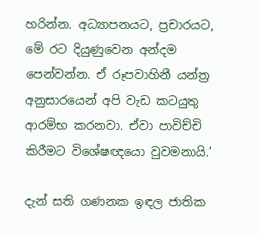හරින්න. අධ්‍යාපනයට, ප්‍රචාරයට, මේ රට දියුණුවෙන අන්දම පෙන්වන්න. ඒ රූපවාහිනී යන්ත්‍ර අනුසාරයෙන් අපි වැඩ කටයුතු ආරම්භ කරනවා. ඒවා පාවිච්චි කිරීමට විශේෂඥයො වුවමනායි.’

දැන් සති ගණනක ඉඳල ජාතික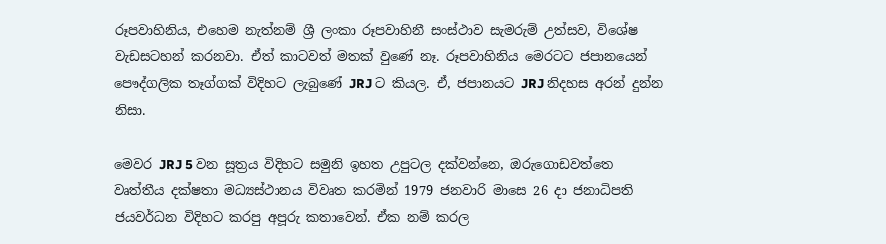රූපවාහිනිය, එහෙම නැත්නම් ශ්‍රී ලංකා රූපවාහිනී සංස්ථාව සැමරුම් උත්සව, විශේෂ වැඩසටහන් කරනවා. ඒත් කාටවත් මතක් වුණේ නෑ. රූපවාහිනිය මෙරටට ජපානයෙන් පෞද්ගලික තෑග්ගක් විදිහට ලැබුණේ JRJ ට කියල. ඒ, ජපානයට JRJ නිදහස අරන් දුන්න නිසා.

මෙවර JRJ 5 වන සූත්‍රය විදිහට සමුනි ඉහත උපුටල දක්වන්නෙ, ඔරුගොඩවත්තෙ වෘත්තීය දක්ෂතා මධ්‍යස්ථානය විවෘත කරමින් 1979 ජනවාරි මාසෙ 26 දා ජනාධිපති ජයවර්ධන විදිහට කරපු අපූරු කතාවෙන්. ඒක නම් කරල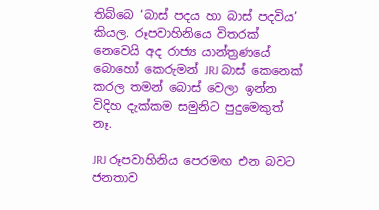තිබ්බෙ ‘බාස් පදය හා බාස් පදවිය’ කියල. රූපවාහිනියෙ විතරක් නෙවෙයි අද රාජ්‍ය යාන්ත්‍රණයේ බොහෝ කෙරුමන් JRJ බාස් කෙනෙක් කරල තමන් බොස් වෙලා ඉන්න විදිහ දැක්කම සමුනිට පුදුමෙකුත් නෑ.

JRJ රූපවාහිනිය පෙරමඟ එන බවට ජනතාව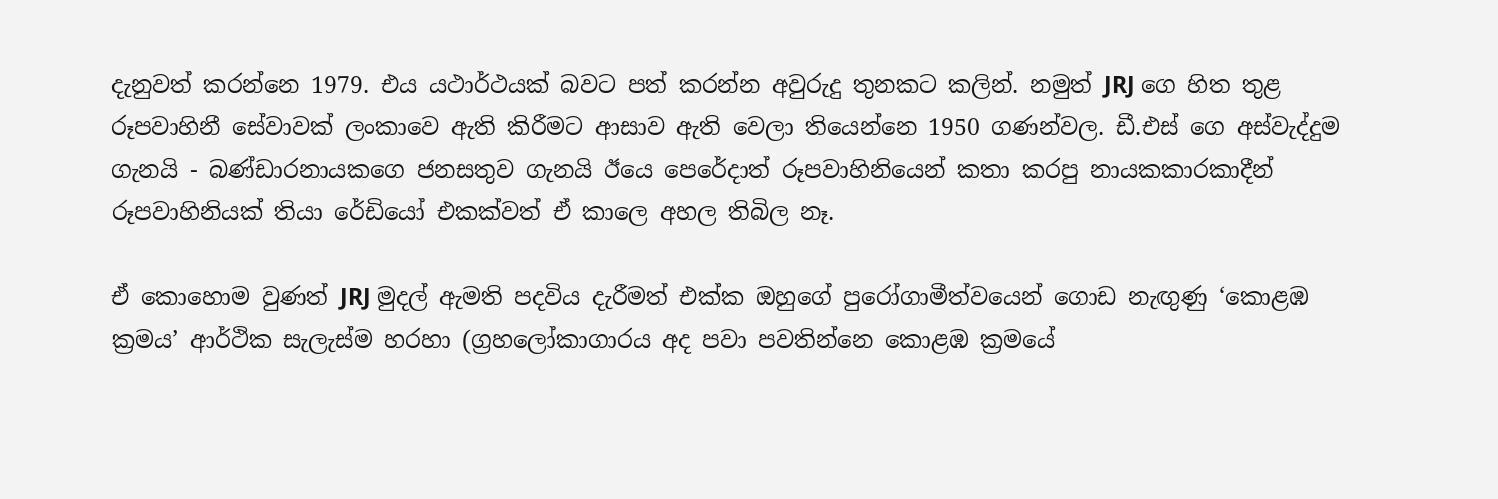දැනුවත් කරන්නෙ 1979. එය යථාර්ථයක් බවට පත් කරන්න අවුරුදු තුනකට කලින්. නමුත් JRJ ගෙ හිත තුළ රූපවාහිනී සේවාවක් ලංකාවෙ ඇති කිරීමට ආසාව ඇති වෙලා තියෙන්නෙ 1950 ගණන්වල. ඩී.එස් ගෙ අස්වැද්දුම ගැනයි - බණ්ඩාරනායකගෙ ජනසතුව ගැනයි ඊයෙ පෙරේදාත් රූපවාහිනියෙන් කතා කරපු නායකකාරකාදීන් රූපවාහිනියක් තියා රේඩියෝ එකක්වත් ඒ කාලෙ අහල තිබිල නෑ.

ඒ ‍කොහොම වුණත් JRJ මුදල් ඇමති පදවිය දැරීමත් එක්ක ඔහුගේ පුරෝගාමීත්වයෙන් ගොඩ නැඟුණු ‘කොළඹ ක්‍රමය’ ආර්ථික සැලැස්ම හරහා (ග්‍රහලෝකාගාරය අද පවා පවතින්නෙ කොළඹ ක්‍රමයේ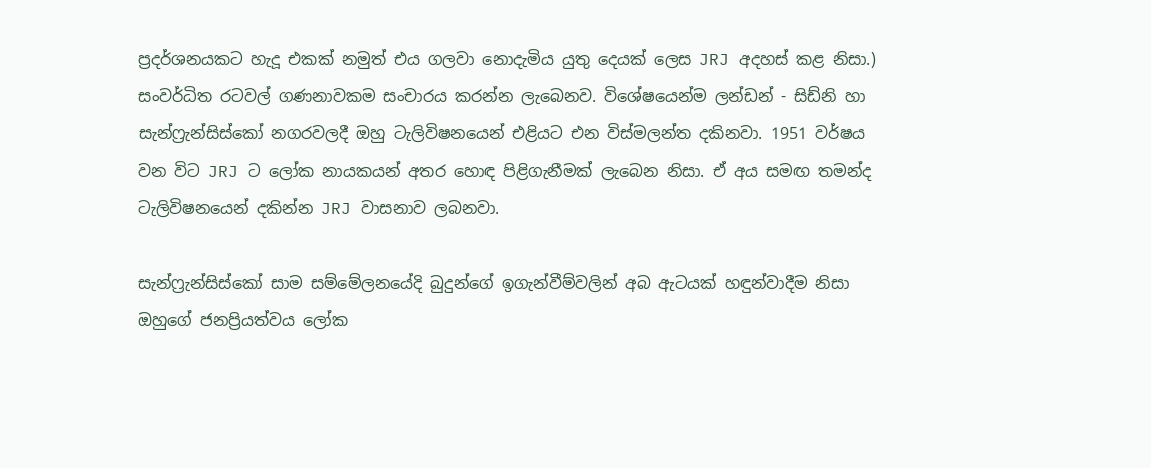ප්‍රදර්ශනයකට හැදූ එකක් නමුත් එය ගලවා නොදැමිය යුතු දෙයක් ලෙස JRJ අදහස් කළ නිසා.) සංවර්ධිත රටවල් ගණනාවකම සංචාරය කරන්න ලැබෙනව. විශේෂයෙන්ම ලන්ඩන් - සිඩ්නි හා සැන්ෆ්‍රැන්සිස්කෝ නගරවලදී ඔහු ටැලිවිෂනයෙන් එළියට එන විස්මලන්ත දකිනවා. 1951 වර්ෂය වන විට JRJ ට ලෝක නායකයන් අතර හොඳ පිළිගැනීමක් ලැබෙන නිසා. ඒ අය සමඟ තමන්ද ටැලිවිෂනයෙන් දකින්න JRJ වාසනාව ලබනවා.

සැන්ෆ්‍රැන්සිස්කෝ සාම සම්මේලනයේදි බුදුන්ගේ ඉගැන්වීම්වලින් අබ ඇටයක් හඳුන්වාදීම නිසා ඔහුගේ ජනප්‍රියත්වය ලෝක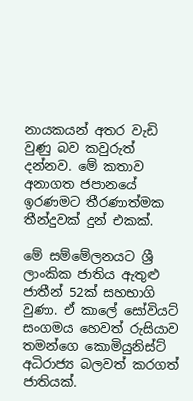නායකයන් අතර වැඩි වුණු බව කවුරුත් දන්නව. මේ කතාව අනාගත ජපානයේ ඉරණමට තීරණාත්මක තීන්දුවක් දුන් එකක්.

මේ සම්මේලනයට ශ්‍රී ලාංකික ජාතිය ඇතුළු ජාතීන් 52ක් සහභාගි වුණා. ඒ කාලේ ‍සෝවියට් සංගමය හෙවත් රුසියාව තමන්ගෙ කොමියුනිස්ට් අධිරාජ්‍ය බලවත් කරගත් ජාතියක්.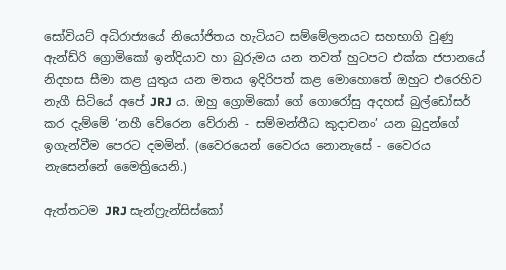සෝවියට් අධිරාජ්‍යයේ නියෝජිතය හැටියට සම්මේලනයට සහභාගි වුණු ඇන්ඩ්රි ග්‍රොමිකෝ ඉන්දියාව හා බුරුමය යන තවත් හුටපට එක්ක ජපානයේ නිදහස සීමා කළ යුතුය යන මතය ඉදිරිපත් කළ මොහොතේ ඔහුට එරෙහිව නැගී සිටියේ අපේ JRJ ය. ඔහු ග්‍රොමිකෝ ගේ ගොරෝසු අදහස් බුල්ඩෝසර් කර දැම්මේ ‘නහී වේරෙන වේරානි - සම්මන්තීධ කුදාචනං’ යන බුදුන්ගේ ඉගැන්වීම පෙරට දමමින්. (වෛරයෙන් වෛරය නොනැසේ - වෛරය නැසෙන්නේ මෛත්‍රියෙනි.)

ඇත්තටම JRJ සැන්ෆ්‍රැන්සිස්කෝ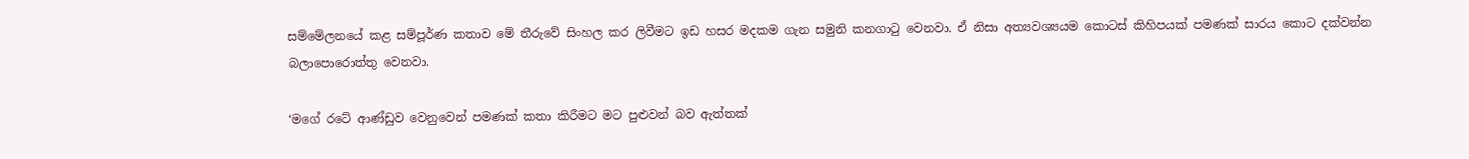සම්මේලනයේ කළ සම්පූර්ණ කතාව මේ තීරුවේ සිංහල කර ලිවීමට ඉඩ හසර මදකම ගැන සමුනි කනගාටු වෙනවා. ඒ නිසා අත්‍යවශ්‍යයම කොටස් කිහිපයක් පමණක් සාරය කොට දක්වන්න බලාපොරොත්තු වෙනවා.

‘මගේ රටේ ආණ්ඩුව වෙනුවෙන් පමණක් කතා කිරීමට මට පුළුවන් බව ඇත්තක්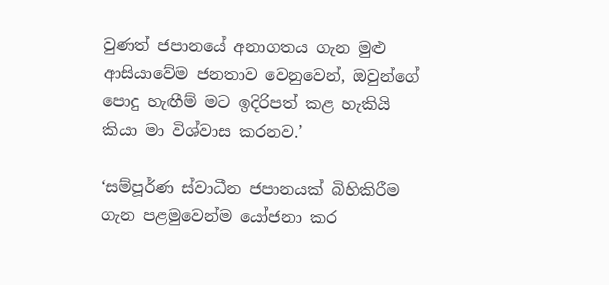වුණත් ජපානයේ අනාගතය ගැන මුළු ආසියාවේම ජනතාව වෙනුවෙන්, ඔවුන්ගේ පොදු හැඟීම් මට ඉදිරිපත් කළ හැකියි කියා මා විශ්වාස කරනව.’

‘සම්පූර්ණ ස්වාධීන ජපානයක් බිහිකිරීම ගැන පළමුවෙන්ම යෝජනා කර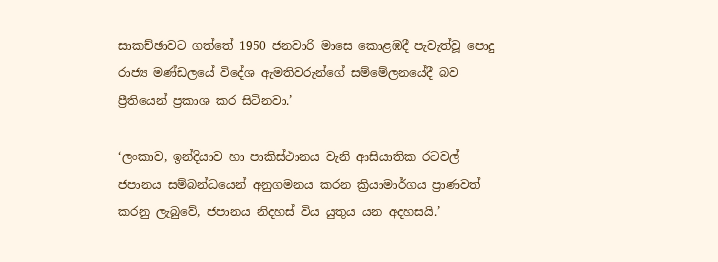සාකච්ඡාවට ගත්තේ 1950 ජනවාරි මාසෙ කොළඹදී පැවැත්වූ පොදු රාජ්‍ය මණ්ඩලයේ විදේශ ඇමතිවරුන්ගේ සම්මේලනයේදී බව ප්‍රීතියෙන් ප්‍රකාශ කර සිටිනවා.’

‘ලංකාව, ඉන්දියාව හා පාකිස්ථානය වැනි ආසියාතික රටවල් ජපානය සම්බන්ධයෙන් අනුගමනය කරන ක්‍රියාමාර්ගය ප්‍රාණවත් කරනු ලැබුවේ, ජපානය නිදහස් විය යුතුය යන අදහසයි.’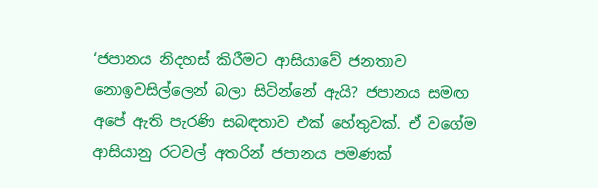‘ජපාන‍ය නිදහස් කිරීමට ආසියාවේ ජනතාව නොඉවසිල්ලෙන් බලා සිටින්නේ ඇයි? ජපානය සමඟ අපේ ඇති පැරණි සබඳතාව එක් හේතුවක්. ඒ වගේම ආසියානු රටවල් අතරින් ජපානය පමණක්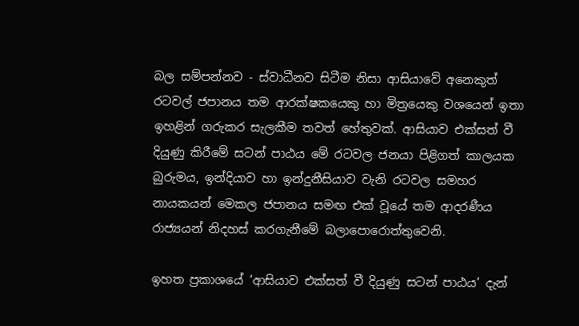බල සම්පන්නව - ස්වාධීනව සිටීම නිසා ආසියාවේ අනෙකුත් රටවල් ජපානය තම ආරක්ෂකයෙකු හා මිත්‍රයෙකු වශයෙන් ඉතා ඉහළින් ගරුකර සැලකීම තවත් හේතුවක්. ආසියාව එක්සත් වී දියුණු කිරීමේ සටන් පාඨය මේ රටවල ජනයා පිළිගත් කාලයක බුරුමය, ඉන්දියාව හා ඉන්දුනීසියාව වැනි රටවල සමහර නායකයන් මෙකල ජපානය සමඟ එක් වූයේ තම ආදරණීය රාජ්‍යයන් නිදහස් කරගැනීමේ බලාපොරොත්තුවෙනි.

ඉහත ප්‍රකාශයේ ‘ආසියාව එක්සත් වී දියුණු සටන් පාඨය’ දැන්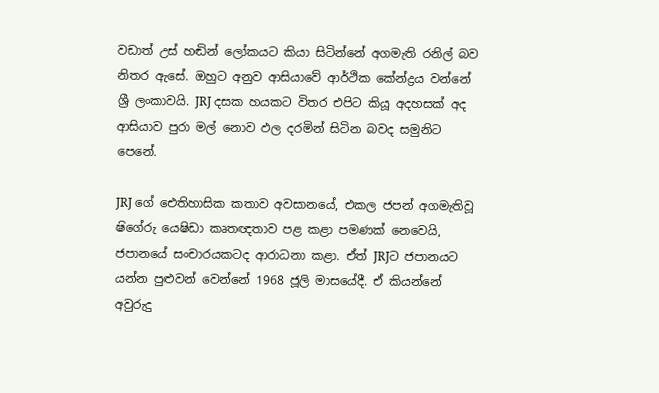වඩාත් උස් හඬින් ලෝකයට කියා සිටින්නේ අගමැති රනිල් බව නිතර ඇසේ. ඔහුට අනුව ආසියාවේ ආර්ථික කේන්ද්‍රය වන්නේ ශ්‍රී ලංකාවයි. JRJ දසක හයකට විතර එපිට කියූ අදහසක් අද ආසියාව පුරා මල් නොව ඵල දරමින් සිටින බවද සමුනිට පෙනේ.

JRJ ගේ ඓතිහාසික කතාව අවසානයේ, එකල ජපන් අගමැතිවූ ෂ‍ිගේරු යෙෂිඩා කෘතඥතාව පළ කළා පමණක් නෙවෙයි, ජපානයේ සංචාරයකටද ආරාධනා කළා. ඒත් JRJට ජපානයට යන්න පුළුවන් වෙන්නේ 1968 ජූලි මාසයේදී. ඒ කියන්නේ අවුරුදු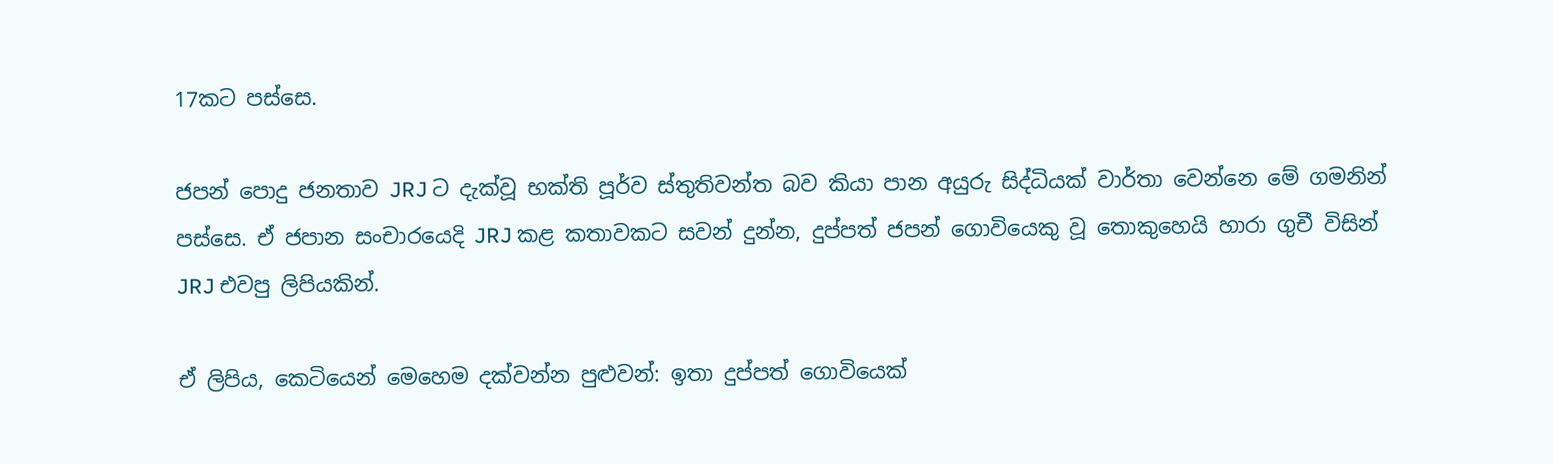17කට පස්සෙ.

ජපන් පොදු ජනතාව JRJ ට දැක්වූ භක්ති පූර්ව ස්තුතිවන්ත බව කියා පාන අයුරු සිද්ධියක් වාර්තා වෙන්නෙ මේ ගමනින් පස්සෙ. ඒ ජපාන සංචාරයෙදි JRJ කළ කතාවකට සවන් දුන්න, දුප්පත් ජපන් ගොවියෙකු වූ තොකුහෙයි හාරා ගුචී විසින් JRJ එවපු ලිපියකින්.

ඒ ලිපිය, කෙටියෙන් මෙහෙම දක්වන්න පුළුවන්: ඉතා දුප්පත් ගොවියෙක්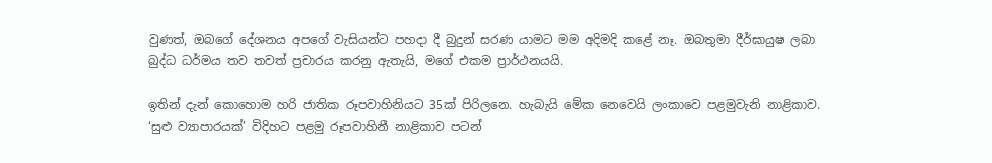වුණත්, ඔබගේ දේශනය අපගේ වැසියන්ට පහදා දී බුදුන් සරණ යාමට මම අදිමදි කළේ නෑ. ඔබතුමා දීර්ඝායුෂ ලබා බුද්ධ ධර්මය තව තවත් ප්‍රචාරය කරනු ඇතැයි, මගේ එකම ප්‍රාර්ථනයයි.

ඉතින් දැන් කොහොම හරි ජාතික රූපවාහිනියට 35ක් පිරිලනෙ. හැබැයි මේක නෙවෙයි ලංකාවෙ පළමුවැනි නාළිකාව. ‘සුළු ව්‍යාපාරයක්’ විදිහට පළමු රූපවාහිනී නාළිකාව පටන්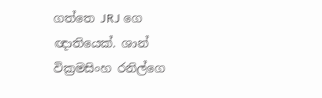ගත්තෙ JRJ ගෙ ඥාතියෙක්. ශාන් වික්‍රමසිංහ රනිල්ගෙ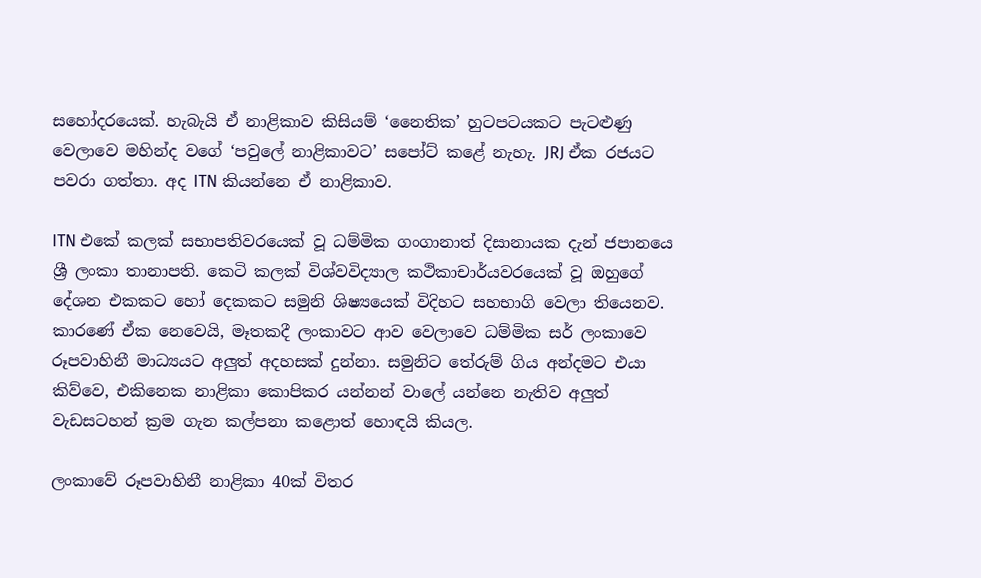සහෝදරයෙක්. හැබැයි ඒ නාළිකාව කිසියම් ‘නෛතික’ හුටපටයකට පැටළුණු වෙලාවෙ මහින්ද වගේ ‘පවුලේ නාළිකාවට’ සපෝට් කළේ නැහැ. JRJ ඒක රජයට පවරා ගත්තා. අද ITN කියන්නෙ ඒ නාළිකාව.

ITN එකේ කලක් සභාපතිවරයෙක් වූ ධම්මික ගංගානාත් දිසානායක දැන් ජපානයෙ ශ්‍රී ලංකා තානාපති. කෙටි කලක් විශ්වවිද්‍යාල කථිකාචාර්යවරයෙක් වූ ඔහුගේ දේශන එකකට හෝ දෙකකට සමුනි ශිෂ්‍යයෙක් විදිහට සහභාගි වෙලා තියෙනව. කාරණේ ඒක නෙවෙයි, මෑතකදී ලංකාවට ආව වෙලාවෙ ධම්මික සර් ලංකාවෙ රූපවාහිනී මාධ්‍යයට අලුත් අදහසක් දුන්නා. සමුනිට ‍තේරුම් ගිය අන්දමට එයා කිව්වෙ, එකිනෙක නාළිකා කොපිකර යන්නන් වාලේ යන්නෙ නැතිව අලුත් වැඩසටහන් ක්‍රම ගැන කල්පනා කළොත් හොඳයි කියල.

ලංකාවේ රූපවාහිනී නාළිකා 40ක් විතර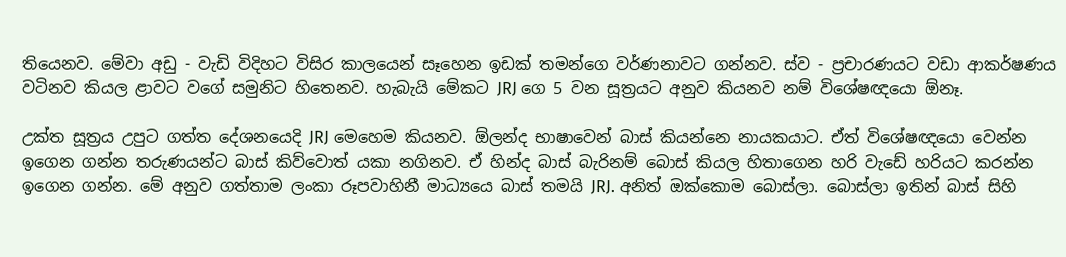තියෙනව. මේවා අඩු - වැඩි විදිහට විසිර කාලයෙන් සෑහෙන ඉඩක් තමන්ගෙ වර්ණනාවට ගන්නව. ස්ව - ප්‍රචාරණයට වඩා ආකර්ෂණය වටිනව කියල ළාවට වගේ සමුනිට හිතෙනව. හැබැයි මේකට JRJ ගෙ 5 වන සූත්‍රයට අනුව කියනව නම් විශේෂඥයො ඕනෑ.

උක්ත සූත්‍රය උපුට ගත්ත දේශනයෙදි JRJ මෙහෙම කියනව. ඕලන්ද භාෂාවෙන් බාස් කියන්නෙ නායකයාට. ඒත් විශේෂඥයො වෙන්න ඉගෙන ගන්න තරුණයන්ට බාස් කිව්වොත් යකා නගිනව. ඒ හින්ද බාස් බැරිනම් බොස් කියල හිතාගෙන හරි වැඩේ හරියට කරන්න ඉගෙන ගන්න. මේ අනුව ගත්තාම ලංකා රූපවාහිනී මාධ්‍යයෙ බාස් තමයි JRJ. අනිත් ඔක්කොම බොස්ලා. බොස්ලා ඉතින් බාස් සිහි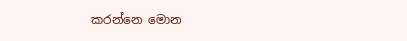කරන්නෙ මොන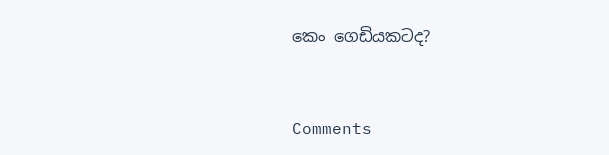කෙං ගෙඩියකටද?



Comments